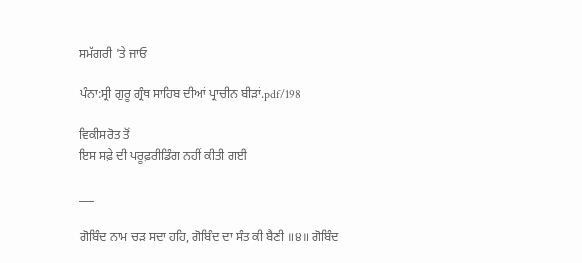ਸਮੱਗਰੀ 'ਤੇ ਜਾਓ

ਪੰਨਾ:ਸ੍ਰੀ ਗੁਰੂ ਗ੍ਰੰਥ ਸਾਹਿਬ ਦੀਆਂ ਪ੍ਰਾਚੀਨ ਬੀੜਾਂ.pdf/198

ਵਿਕੀਸਰੋਤ ਤੋਂ
ਇਸ ਸਫ਼ੇ ਦੀ ਪਰੂਫ਼ਰੀਡਿੰਗ ਨਹੀਂ ਕੀਤੀ ਗਈ

___

ਗੋਬਿੰਦ ਨਾਮ ਚੜ ਸਦਾ ਹਹਿ, ਗੋਬਿੰਦ ਦਾ ਸੰਤ ਕੀ ਬੈਣੀ ॥੪॥ ਗੋਬਿੰਦ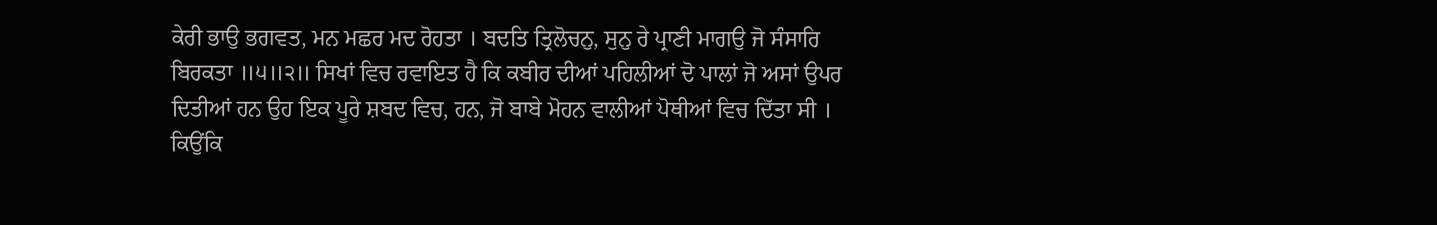ਕੇਰੀ ਭਾਉ ਭਗਵਤ, ਮਨ ਮਛਰ ਮਦ ਰੋਹਤਾ । ਬਦਤਿ ਤ੍ਰਿਲੋਚਨੁ, ਸੁਨੁ ਰੇ ਪ੍ਰਾਣੀ ਮਾਗਉ ਜੋ ਸੰਸਾਰਿ ਬਿਰਕਤਾ ॥੫॥੨॥ ਸਿਖਾਂ ਵਿਚ ਰਵਾਇਤ ਹੈ ਕਿ ਕਬੀਰ ਦੀਆਂ ਪਹਿਲੀਆਂ ਦੋ ਪਾਲਾਂ ਜੋ ਅਸਾਂ ਉਪਰ ਦਿਤੀਆਂ ਹਨ ਉਹ ਇਕ ਪੂਰੇ ਸ਼ਬਦ ਵਿਚ, ਹਨ, ਜੋ ਬਾਬੇ ਮੋਹਨ ਵਾਲੀਆਂ ਪੋਥੀਆਂ ਵਿਚ ਦਿੱਤਾ ਸੀ । ਕਿਉਂਕਿ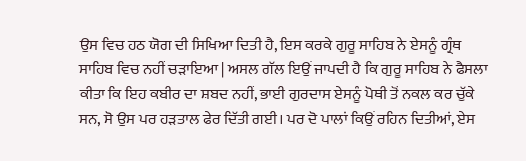ਉਸ ਵਿਚ ਹਠ ਯੋਗ ਦੀ ਸਿਖਿਆ ਦਿਤੀ ਹੈ, ਇਸ ਕਰਕੇ ਗੁਰੂ ਸਾਹਿਬ ਨੇ ਏਸਨੂੰ ਗ੍ਰੰਥ ਸਾਹਿਬ ਵਿਚ ਨਹੀਂ ਚੜਾਇਆ | ਅਸਲ ਗੱਲ ਇਉਂ ਜਾਪਦੀ ਹੈ ਕਿ ਗੁਰੂ ਸਾਹਿਬ ਨੇ ਫੈਸਲਾ ਕੀਤਾ ਕਿ ਇਹ ਕਬੀਰ ਦਾ ਸ਼ਬਦ ਨਹੀਂ, ਭਾਈ ਗੁਰਦਾਸ ਏਸਨੂੰ ਪੋਥੀ ਤੋਂ ਨਕਲ ਕਰ ਚੁੱਕੇ ਸਨ, ਸੋ ਉਸ ਪਰ ਹੜਤਾਲ ਫੇਰ ਦਿੱਤੀ ਗਈ। ਪਰ ਦੋ ਪਾਲਾਂ ਕਿਉਂ ਰਹਿਨ ਦਿਤੀਆਂ, ਏਸ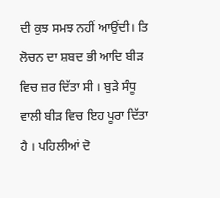ਦੀ ਕੁਝ ਸਮਝ ਨਹੀਂ ਆਉਂਦੀ। ਤਿ ਲੋਚਨ ਦਾ ਸ਼ਬਦ ਭੀ ਆਦਿ ਬੀੜ ਵਿਚ ਜ਼ਰ ਦਿੱਤਾ ਸੀ । ਬੁੜੇ ਸੰਧੂ ਵਾਲੀ ਬੀੜ ਵਿਚ ਇਹ ਪੂਰਾ ਦਿੱਤਾ ਹੈ । ਪਹਿਲੀਆਂ ਦੋ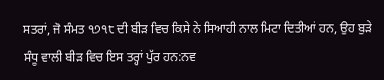ਸਤਰਾਂ, ਜੋ ਸੰਮਤ ੧੭੧੮ ਦੀ ਬੀੜ ਵਿਚ ਕਿਸੇ ਨੇ ਸਿਆਹੀ ਨਾਲ ਮਿਟਾ ਦਿਤੀਆਂ ਹਨ, ਉਹ ਬੁੜੇ ਸੰਧੂ ਵਾਲੀ ਬੀੜ ਵਿਚ ਇਸ ਤਰ੍ਹਾਂ ਪੁੱਰ ਹਨ:ਨਵ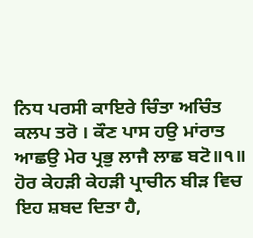ਨਿਧ ਪਰਸੀ ਕਾਇਰੇ ਚਿੰਤਾ ਅਚਿੰਤ ਕਲਪ ਤਰੋ । ਕੌਣ ਪਾਸ ਹਉ ਮਾਂਰਾਤ ਆਛਉ ਮੇਰ ਪ੍ਰਭੁ ਲਾਜੈ ਲਾਛ ਬਟੋ॥੧॥ ਹੋਰ ਕੇਹੜੀ ਕੇਹੜੀ ਪ੍ਰਾਚੀਨ ਬੀੜ ਵਿਚ ਇਹ ਸ਼ਬਦ ਦਿਤਾ ਹੈ,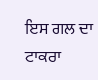ਇਸ ਗਲ ਦਾ ਟਾਕਰਾ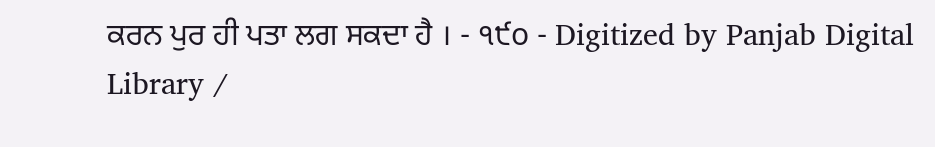ਕਰਨ ਪੁਰ ਹੀ ਪਤਾ ਲਗ ਸਕਦਾ ਹੈ । - ੧੯o - Digitized by Panjab Digital Library /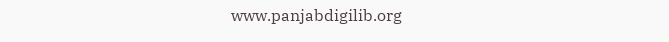www.panjabdigilib.org